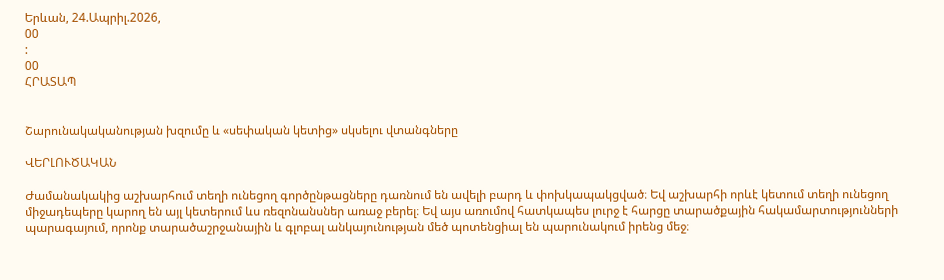Երևան, 24.Ապրիլ.2026,
00
:
00
ՀՐԱՏԱՊ


Շարունակականության խզումը և «սեփական կետից» սկսելու վտանգները

ՎԵՐԼՈՒԾԱԿԱՆ

Ժամանակակից աշխարհում տեղի ունեցող գործընթացները դառնում են ավելի բարդ և փոխկապակցված։ Եվ աշխարհի որևէ կետում տեղի ունեցող միջադեպերը կարող են այլ կետերում ևս ռեզոնանսներ առաջ բերել։ Եվ այս առումով հատկապես լուրջ է հարցը տարածքային հակամարտությունների պարագայում, որոնք տարածաշրջանային և գլոբալ անկայունության մեծ պոտենցիալ են պարունակում իրենց մեջ։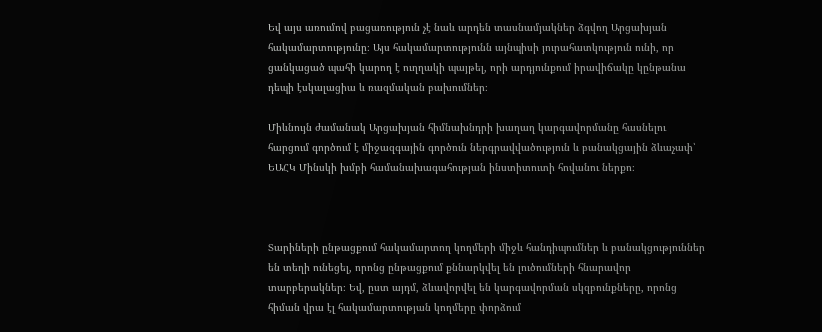Եվ այս առումով բացառություն չէ նաև արդեն տասնամյակներ ձգվող Արցախյան հակամարտությունը։ Այս հակամարտությունն այնպիսի յուրահատկություն ունի, որ ցանկացած պահի կարող է ուղղակի պայթել, որի արդյունքում իրավիճակը կընթանա դեպի էսկալացիա և ռազմական բախումներ։

Միևնույն ժամանակ Արցախյան հիմնախնդրի խաղաղ կարգավորմանը հասնելու հարցում գործում է միջազգային գործուն ներգրավվածություն և բանակցային ձևաչափ՝ ԵԱՀԿ Մինսկի խմբի համանախագահության ինստիտուտի հովանու ներքո։



Տարիների ընթացքում հակամարտող կողմերի միջև հանդիպումներ և բանակցություններ են տեղի ունեցել, որոնց ընթացքում քննարկվել են լուծումների հնարավոր տարբերակներ։ Եվ, ըստ այդմ, ձևավորվել են կարգավորման սկզբունքները, որոնց հիման վրա էլ հակամարտության կողմերը փորձում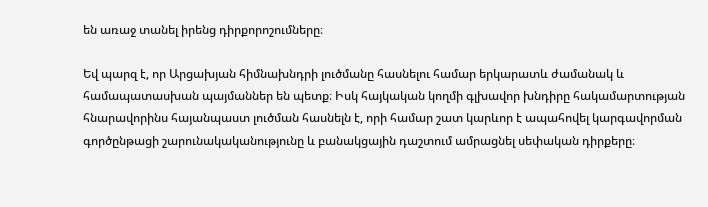են առաջ տանել իրենց դիրքորոշումները։

Եվ պարզ է, որ Արցախյան հիմնախնդրի լուծմանը հասնելու համար երկարատև ժամանակ և համապատասխան պայմաններ են պետք։ Իսկ հայկական կողմի գլխավոր խնդիրը հակամարտության հնարավորինս հայանպաստ լուծման հասնելն է, որի համար շատ կարևոր է ապահովել կարգավորման գործընթացի շարունակականությունը և բանակցային դաշտում ամրացնել սեփական դիրքերը։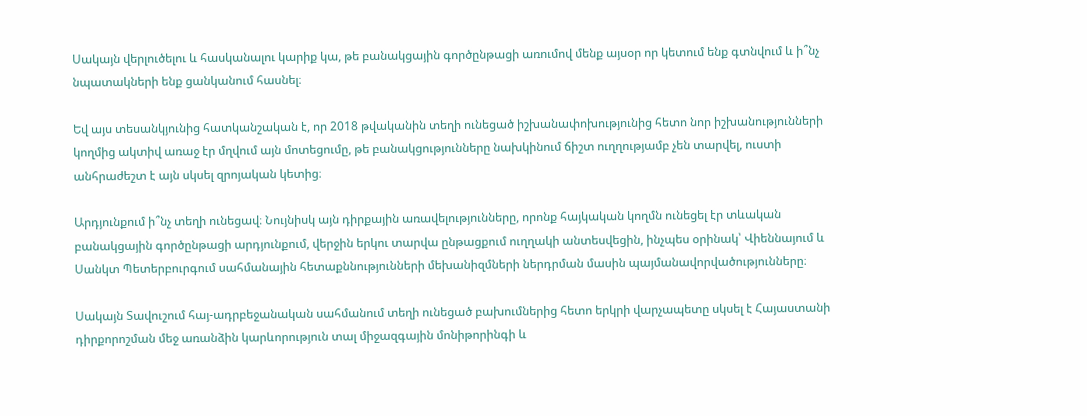Սակայն վերլուծելու և հասկանալու կարիք կա, թե բանակցային գործընթացի առումով մենք այսօր որ կետում ենք գտնվում և ի՞նչ նպատակների ենք ցանկանում հասնել։

Եվ այս տեսանկյունից հատկանշական է, որ 2018 թվականին տեղի ունեցած իշխանափոխությունից հետո նոր իշխանությունների կողմից ակտիվ առաջ էր մղվում այն մոտեցումը, թե բանակցությունները նախկինում ճիշտ ուղղությամբ չեն տարվել, ուստի անհրաժեշտ է այն սկսել զրոյական կետից։

Արդյունքում ի՞նչ տեղի ունեցավ։ Նույնիսկ այն դիրքային առավելությունները, որոնք հայկական կողմն ունեցել էր տևական բանակցային գործընթացի արդյունքում, վերջին երկու տարվա ընթացքում ուղղակի անտեսվեցին, ինչպես օրինակ՝ Վիեննայում և Սանկտ Պետերբուրգում սահմանային հետաքննությունների մեխանիզմների ներդրման մասին պայմանավորվածությունները։

Սակայն Տավուշում հայ-ադրբեջանական սահմանում տեղի ունեցած բախումներից հետո երկրի վարչապետը սկսել է Հայաստանի դիրքորոշման մեջ առանձին կարևորություն տալ միջազգային մոնիթորինգի և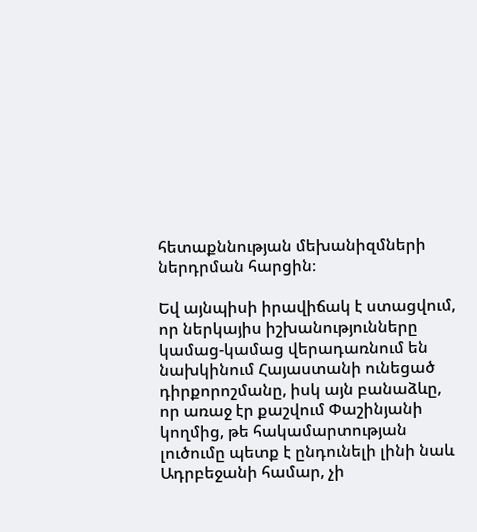հետաքննության մեխանիզմների ներդրման հարցին։

Եվ այնպիսի իրավիճակ է ստացվում, որ ներկայիս իշխանությունները կամաց-կամաց վերադառնում են նախկինում Հայաստանի ունեցած դիրքորոշմանը, իսկ այն բանաձևը, որ առաջ էր քաշվում Փաշինյանի կողմից, թե հակամարտության լուծումը պետք է ընդունելի լինի նաև Ադրբեջանի համար, չի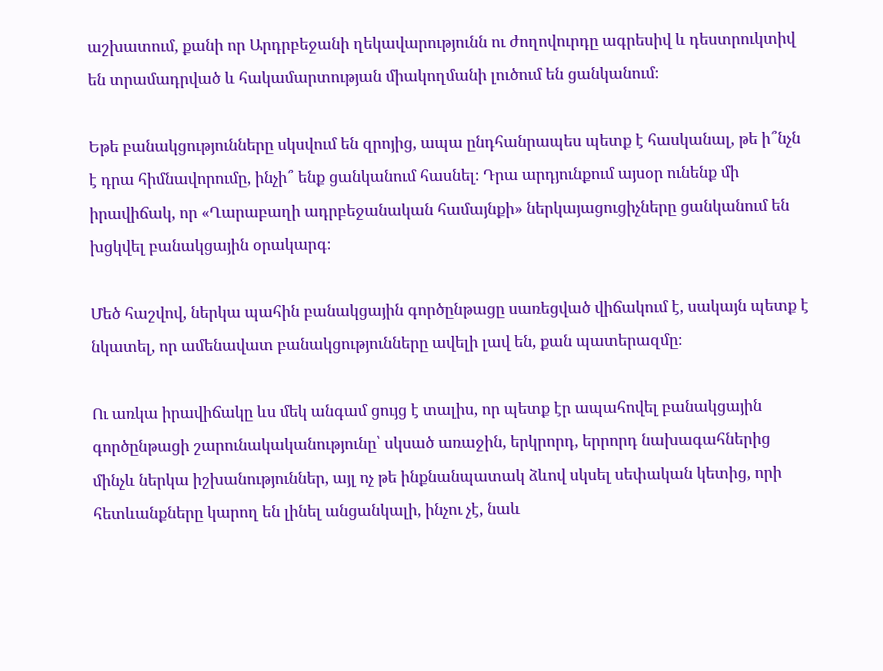աշխատում, քանի որ Արդրբեջանի ղեկավարությունն ու ժողովուրդը ագրեսիվ և դեստրուկտիվ են տրամադրված և հակամարտության միակողմանի լուծում են ցանկանում։

Եթե բանակցությունները սկսվում են զրոյից, ապա ընդհանրապես պետք է հասկանալ, թե ի՞նչն է դրա հիմնավորումը, ինչի՞ ենք ցանկանում հասնել։ Դրա արդյունքում այսօր ունենք մի իրավիճակ, որ «Ղարաբաղի ադրբեջանական համայնքի» ներկայացուցիչները ցանկանում են խցկվել բանակցային օրակարգ։

Մեծ հաշվով, ներկա պահին բանակցային գործընթացը սառեցված վիճակում է, սակայն պետք է նկատել, որ ամենավատ բանակցությունները ավելի լավ են, քան պատերազմը։

Ու առկա իրավիճակը ևս մեկ անգամ ցույց է տալիս, որ պետք էր ապահովել բանակցային գործընթացի շարունակականությունը՝ սկսած առաջին, երկրորդ, երրորդ նախագահներից մինչև ներկա իշխանություններ, այլ ոչ թե ինքնանպատակ ձևով սկսել սեփական կետից, որի հետևանքները կարող են լինել անցանկալի, ինչու չէ, նաև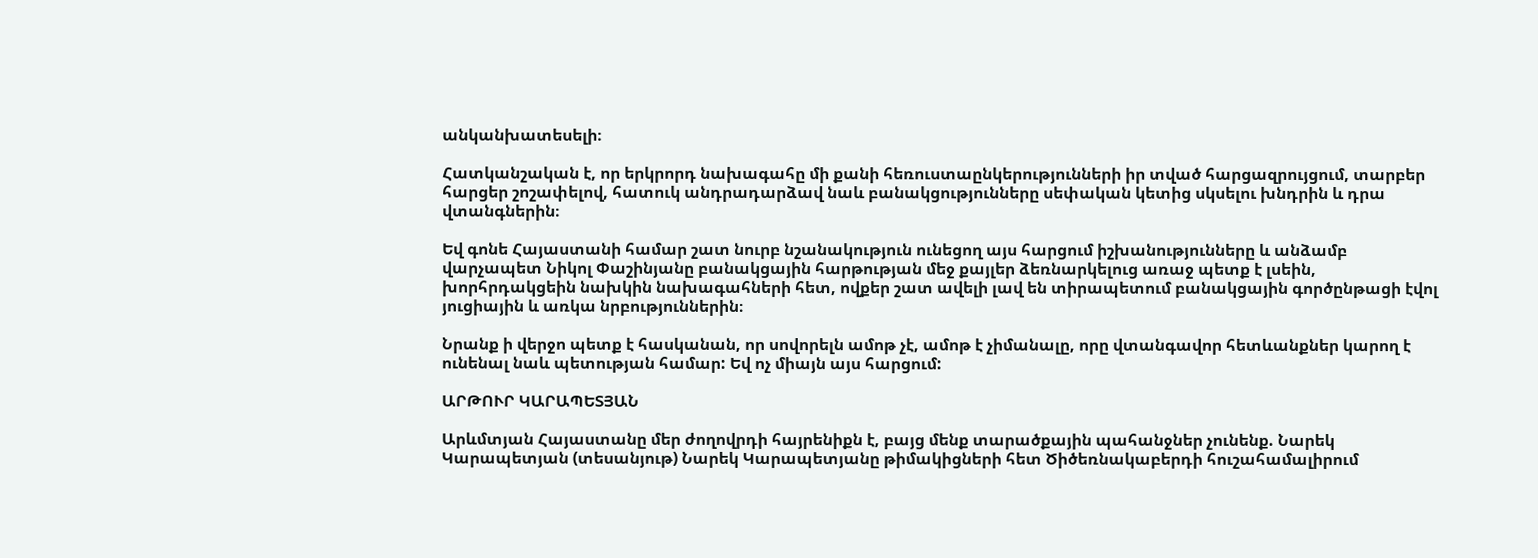անկանխատեսելի։

Հատկանշական է, որ երկրորդ նախագահը մի քանի հեռուստաընկերությունների իր տված հարցազրույցում, տարբեր հարցեր շոշափելով, հատուկ անդրադարձավ նաև բանակցությունները սեփական կետից սկսելու խնդրին և դրա վտանգներին։

Եվ գոնե Հայաստանի համար շատ նուրբ նշանակություն ունեցող այս հարցում իշխանությունները և անձամբ վարչապետ Նիկոլ Փաշինյանը բանակցային հարթության մեջ քայլեր ձեռնարկելուց առաջ պետք է լսեին, խորհրդակցեին նախկին նախագահների հետ, ովքեր շատ ավելի լավ են տիրապետում բանակցային գործընթացի էվոլ յուցիային և առկա նրբություններին։

Նրանք ի վերջո պետք է հասկանան, որ սովորելն ամոթ չէ, ամոթ է չիմանալը, որը վտանգավոր հետևանքներ կարող է ունենալ նաև պետության համար: Եվ ոչ միայն այս հարցում:

ԱՐԹՈՒՐ ԿԱՐԱՊԵՏՅԱՆ

Արևմտյան Հայաստանը մեր ժողովրդի հայրենիքն է, բայց մենք տարածքային պահանջներ չունենք. Նարեկ Կարապետյան (տեսանյութ) Նարեկ Կարապետյանը թիմակիցների հետ Ծիծեռնակաբերդի հուշահամալիրում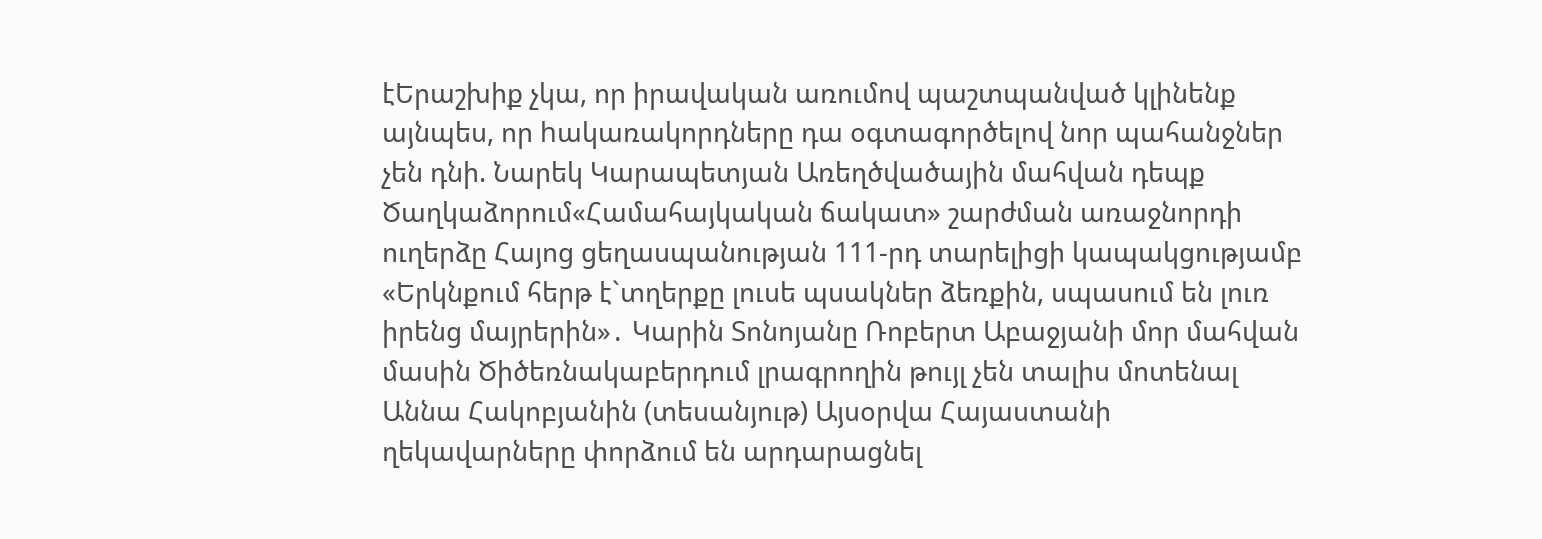էԵրաշխիք չկա, որ իրավական առումով պաշտպանված կլինենք այնպես, որ hակառակորդները դա օգտագործելով նոր պահանջներ չեն դնի. Նարեկ Կարապետյան Առեղծվածային մահվան դեպք Ծաղկաձորում«Համահայկական ճակատ» շարժման առաջնորդի ուղերձը Հայոց ցեղասպանության 111-րդ տարելիցի կապակցությամբ «Երկնքում հերթ է`տղերքը լուսե պսակներ ձեռքին, սպասում են լուռ իրենց մայրերին»․ Կարին Տոնոյանը Ռոբերտ Աբաջյանի մոր մահվան մասին Ծիծեռնակաբերդում լրագրողին թույլ չեն տալիս մոտենալ Աննա Հակոբյանին (տեսանյութ) Այսօրվա Հայաստանի ղեկավարները փորձում են արդարացնել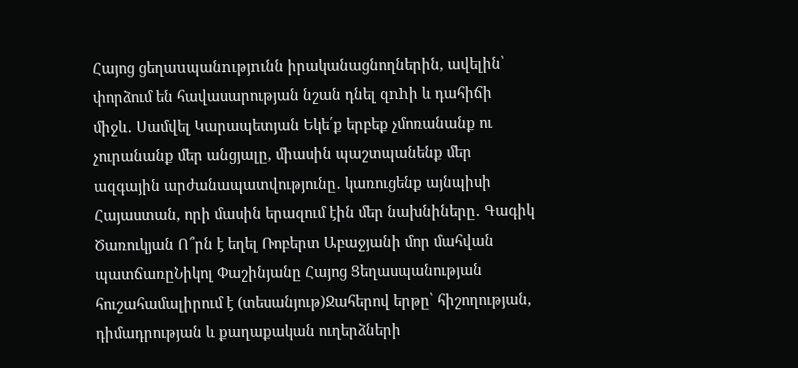Հայոց ցեղաuպանnւթյnւնն իրականացնողներին, ավելին՝ փորձում են հավասարության նշան դնել զnhի և դահիճի միջև․ Սամվել Կարապետյան Եկե՛ք երբեք չմոռանանք ու չուրանանք մեր անցյալը, միասին պաշտպանենք մեր ազգային արժանապատվությունը․ կառուցենք այնպիսի Հայաստան, որի մասին երազում էին մեր նախնիները․ Գագիկ Ծառուկյան Ո՞րն է եղել Ռոբերտ Աբաջյանի մոր մահվան պատճառըՆիկոլ Փաշինյանը Հայոց Ցեղասպանության հուշահամալիրում է (տեսանյութ)Ջահերով երթը՝ հիշողության, դիմադրության և քաղաքական ուղերձների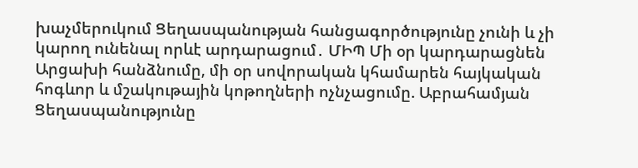խաչմերուկում Ցեղասպանության հանցագործությունը չունի և չի կարող ունենալ որևէ արդարացում․ ՄԻՊ Մի օր կարդարացնեն Արցախի հանձնումը, մի օր սովորական կհամարեն հայկական հոգևոր և մշակութային կոթողների ոչնչացումը. Աբրահամյան Ցեղասպանությունը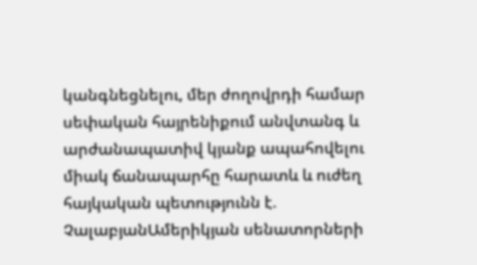կանգնեցնելու, մեր ժողովրդի համար սեփական հայրենիքում անվտանգ և արժանապատիվ կյանք ապահովելու միակ ճանապարհը հարատև և ուժեղ հայկական պետությունն է. ՉալաբյանԱմերիկյան սենատորների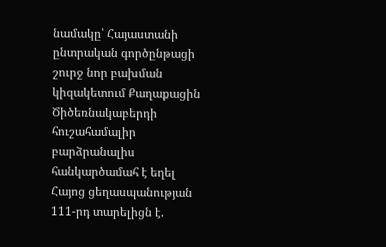նամակը՝ Հայաստանի ընտրական գործընթացի շուրջ նոր բախման կիզակետում Քաղաքացին Ծիծեռնակաբերդի հուշահամալիր բարձրանալիս հանկարծամահ է եղել Հայոց ցեղասպանության 111-րդ տարելիցն է.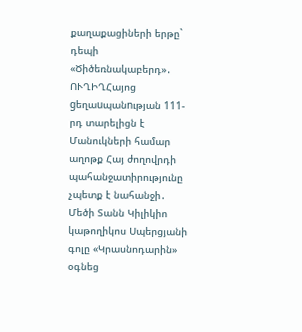քաղաքացիների երթը` դեպի «Ծիծեռնակաբերդ»․ ՈՒՂԻՂՀայոց gեղաuպանnւթյան 111-րդ տարելիցն է Մանուկների համար աղոթք Հայ ժողովրդի պահանջատիրությունը չպետք է նահանջի․ Մեծի Տանն Կիլիկիո կաթողիկոս Սպերցյանի գոլը «Կրասնոդարին» օգնեց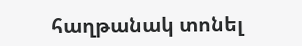հաղթանակ տոնել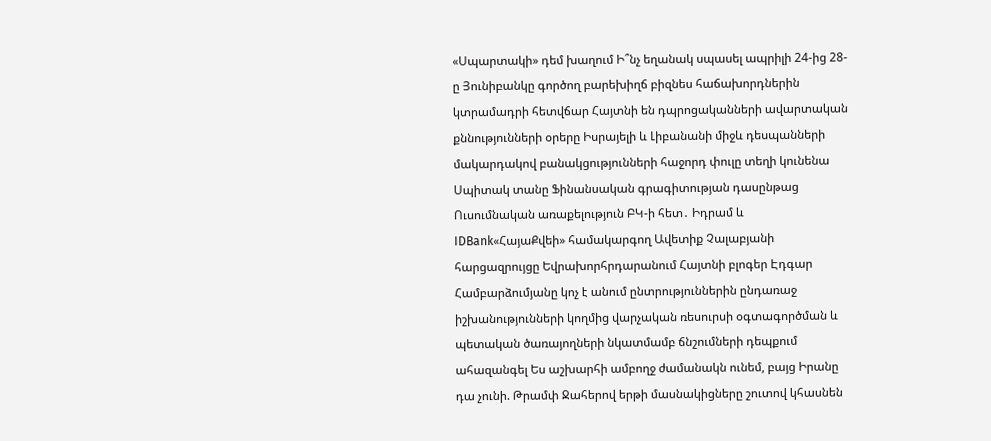«Սպարտակի» դեմ խաղում Ի՞նչ եղանակ սպասել ապրիլի 24-ից 28-ը Յունիբանկը գործող բարեխիղճ բիզնես հաճախորդներին կտրամադրի հետվճար Հայտնի են դպրոցականների ավարտական քննությունների օրերը Իսրայելի և Լիբանանի միջև դեսպանների մակարդակով բանակցությունների հաջորդ փուլը տեղի կունենա Սպիտակ տանը Ֆինանսական գրագիտության դասընթաց Ուսումնական առաքելություն ԲԿ-ի հետ․ Իդրամ և IDBank«ՀայաՔվեի» համակարգող Ավետիք Չալաբյանի հարցազրույցը Եվրախորհրդարանում Հայտնի բլոգեր Էդգար Համբարձումյանը կոչ է անում ընտրություններին ընդառաջ իշխանությունների կողմից վարչական ռեսուրսի օգտագործման և պետական ծառայողների նկատմամբ ճնշումների դեպքում ահազանգել Ես աշխարհի ամբողջ ժամանակն ունեմ, բայց Իրանը դա չունի. Թրամփ Ջահերով երթի մասնակիցները շուտով կհասնեն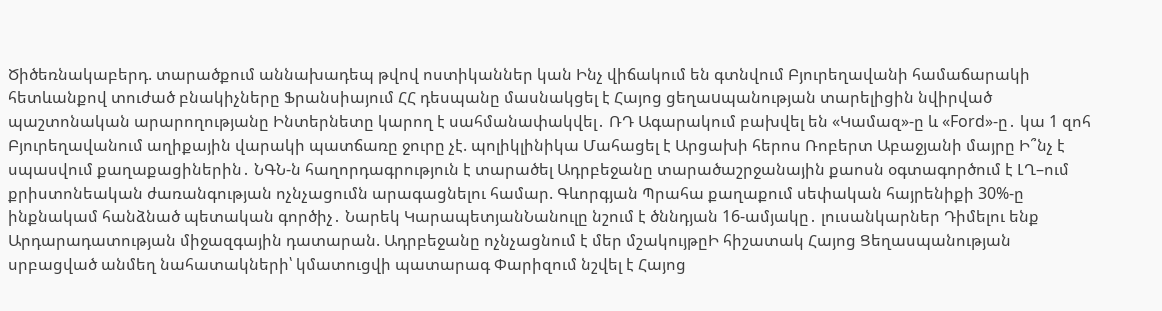Ծիծեռնակաբերդ. տարածքում աննախադեպ թվով ոստիկաններ կան Ինչ վիճակում են գտնվում Բյուրեղավանի համաճարակի հետևանքով տուժած բնակիչները Ֆրանսիայում ՀՀ դեսպանը մասնակցել է Հայոց ցեղաuպանության տարելիցին նվիրված պաշտոնական արարողությանը Ինտերնետը կարող է սահմանափակվել․ ՌԴ Ագարակում բախվել են «Կամազ»-ը և «Ford»-ը․ կա 1 զոհ Բյուրեղավանում աղիքային վարակի պատճառը ջուրը չէ. պոլիկլինիկա Մահացել է Արցախի հերոս Ռոբերտ Աբաջյանի մայրը Ի՞նչ է սպասվում քաղաքացիներին․ ՆԳՆ-ն հաղորդագրություն է տարածել Ադրբեջանը տարածաշրջանային քաոսն օգտագործում է ԼՂ–ում քրիստոնեական ժառանգության ոչնչացումն արագացնելու համար. Գևորգյան Պրահա քաղաքում սեփական հայրենիքի 30%-ը ինքնակամ հանձնած պետական գործիչ․ Նարեկ ԿարապետյանՆանուլը նշում է ծննդյան 16-ամյակը․ լուսանկարներ Դիմելու ենք Արդարադատության միջազգային դատարան. Ադրբեջանը ոչնչացնում է մեր մշակույթըԻ հիշատակ Հայոց Ցեղասպանության սրբացված անմեղ նահատակների՝ կմատուցվի պատարագ Փարիզում նշվել է Հայոց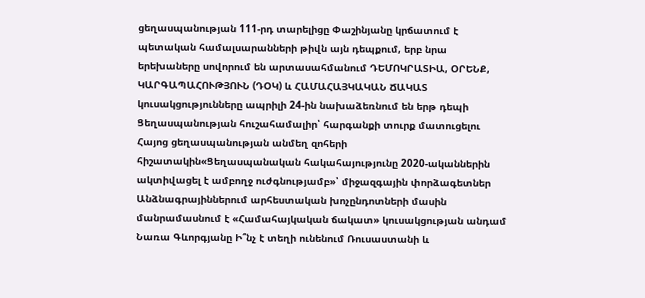ցեղասպանության 111-րդ տարելիցը Փաշինյանը կրճատում է պետական համալսարանների թիվն այն դեպքում, երբ նրա երեխաները սովորում են արտասահմանում ԴԵՄՈԿՐԱՏԻԱ, ՕՐԵՆՔ, ԿԱՐԳԱՊԱՀՈՒԹՅՈՒՆ (ԴՕԿ) և ՀԱՄԱՀԱՅԿԱԿԱՆ ՃԱԿԱՏ կուսակցությունները ապրիլի 24-ին նախաձեռնում են երթ դեպի Ցեղասպանության հուշահամալիր՝ հարգանքի տուրք մատուցելու Հայոց ցեղասպանության անմեղ զոհերի հիշատակին«Ցեղասպանական հակահայությունը 2020-ականներին ակտիվացել է ամբողջ ուժգնությամբ»՝ միջազգային փորձագետներ Անձնագրայիններում արհեստական խոչընդոտների մասին մանրամասնում է «Համահայկական ճակատ» կուսակցության անդամ Նառա Գևորգյանը Ի՞նչ է տեղի ունենում Ռուսաստանի և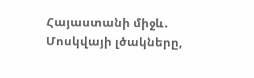Հայաստանի միջև․ Մոսկվայի լծակները,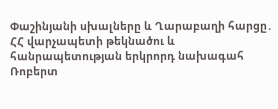Փաշինյանի սխալները և Ղարաբաղի հարցը․ ՀՀ վարչապետի թեկնածու և հանրապետության երկրորդ նախագահ Ռոբերտ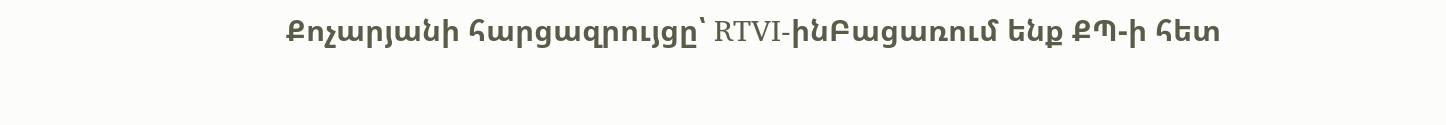Քոչարյանի հարցազրույցը՝ RTVI-ինԲացառում ենք ՔՊ-ի հետ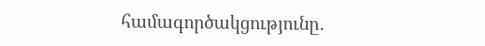համագործակցությունը․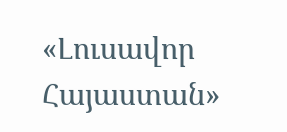«Լուսավոր Հայաստան»